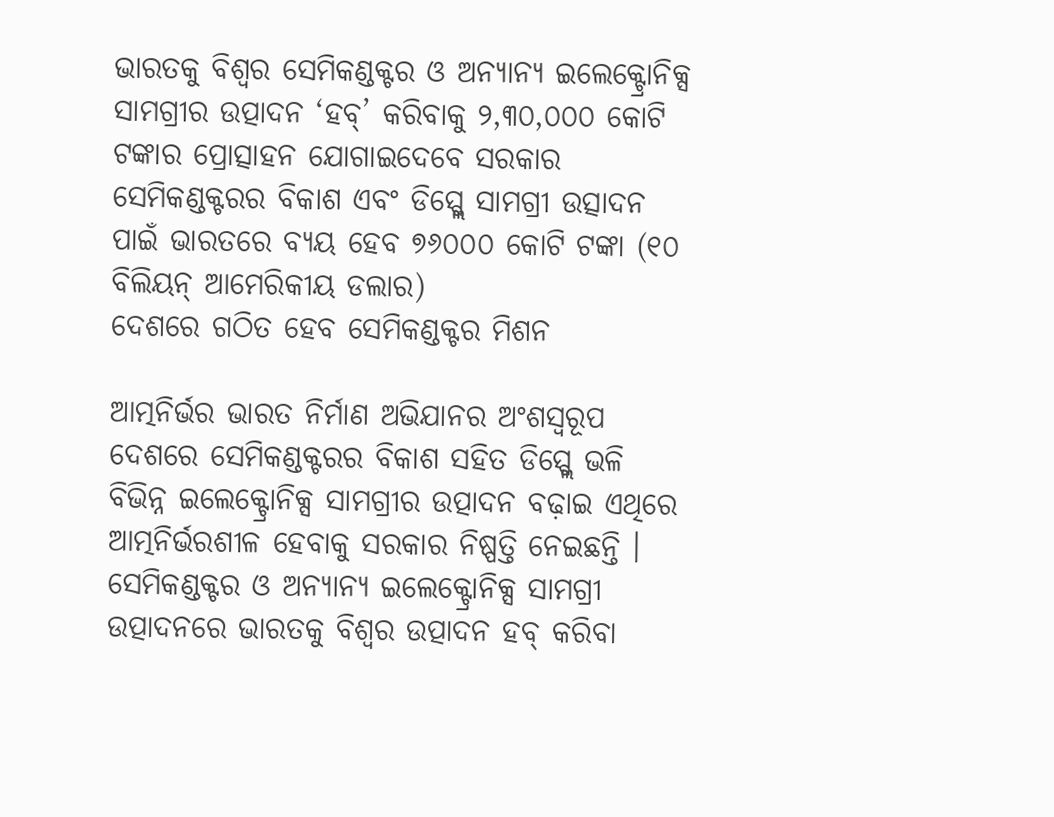ଭାରତକୁ ବିଶ୍ୱର ସେମିକଣ୍ଡକ୍ଟର ଓ ଅନ୍ୟାନ୍ୟ ଇଲେକ୍ଟ୍ରୋନିକ୍ସ ସାମଗ୍ରୀର ଉତ୍ପାଦନ ‘ହବ୍’ କରିବାକୁ ୨,୩୦,୦୦୦ କୋଟି ଟଙ୍କାର ପ୍ରୋତ୍ସାହନ ଯୋଗାଇଦେବେ ସରକାର
ସେମିକଣ୍ଡକ୍ଟରର ବିକାଶ ଏବଂ ଡିସ୍ପ୍ଲେ ସାମଗ୍ରୀ ଉତ୍ସାଦନ ପାଇଁ ଭାରତରେ ବ୍ୟୟ ହେବ ୭୬୦୦୦ କୋଟି ଟଙ୍କା (୧୦ ବିଲିୟନ୍ ଆମେରିକୀୟ ଡଲାର)
ଦେଶରେ ଗଠିତ ହେବ ସେମିକଣ୍ଡକ୍ଟର ମିଶନ

ଆତ୍ମନିର୍ଭର ଭାରତ ନିର୍ମାଣ ଅଭିଯାନର ଅଂଶସ୍ୱରୂପ ଦେଶରେ ସେମିକଣ୍ଡକ୍ଟରର ବିକାଶ ସହିତ ଡିସ୍ପ୍ଲେ ଭଳି ବିଭିନ୍ନ ଇଲେକ୍ଟ୍ରୋନିକ୍ସ ସାମଗ୍ରୀର ଉତ୍ପାଦନ ବଢ଼ାଇ ଏଥିରେ ଆତ୍ମନିର୍ଭରଶୀଳ ହେବାକୁ ସରକାର ନିଷ୍ପତ୍ତି ନେଇଛନ୍ତି । ସେମିକଣ୍ଡକ୍ଟର ଓ ଅନ୍ୟାନ୍ୟ ଇଲେକ୍ଟ୍ରୋନିକ୍ସ ସାମଗ୍ରୀ ଉତ୍ପାଦନରେ ଭାରତକୁ ବିଶ୍ୱର ଉତ୍ପାଦନ ହବ୍ କରିବା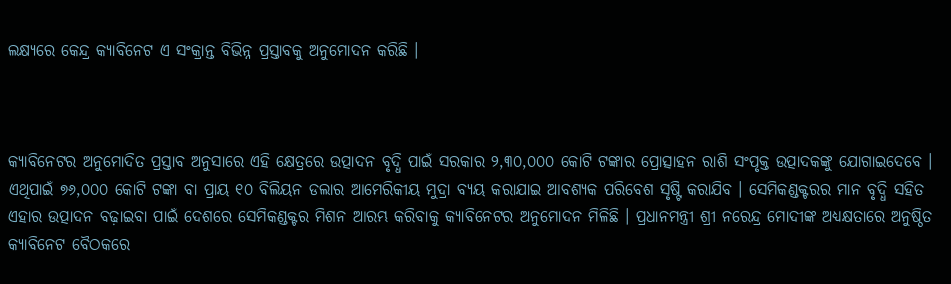ଲକ୍ଷ୍ୟରେ କେନ୍ଦ୍ର କ୍ୟାବିନେଟ ଏ ସଂକ୍ରାନ୍ତ ବିଭିନ୍ନ ପ୍ରସ୍ତାବକୁ ଅନୁମୋଦନ କରିଛି ।



କ୍ୟାବିନେଟର ଅନୁମୋଦିତ ପ୍ରସ୍ତାବ ଅନୁସାରେ ଏହି କ୍ଷେତ୍ରରେ ଉତ୍ପାଦନ ବୃଦ୍ଧି ପାଇଁ ସରକାର ୨,୩୦,୦୦୦ କୋଟି ଟଙ୍କାର ପ୍ରୋତ୍ସାହନ ରାଶି ସଂପୃକ୍ତ ଉତ୍ପାଦକଙ୍କୁ ଯୋଗାଇଦେବେ । ଏଥିପାଇଁ ୭୬,୦୦୦ କୋଟି ଟଙ୍କା ବା ପ୍ରାୟ ୧୦ ବିଲିୟନ ଡଲାର ଆମେରିକୀୟ ମୁଦ୍ରା ବ୍ୟୟ କରାଯାଇ ଆବଶ୍ୟକ ପରିବେଶ ସୃଷ୍ଟି କରାଯିବ । ସେମିକଣ୍ଡକ୍ଟରର ମାନ ବୃଦ୍ଧି ସହିତ ଏହାର ଉତ୍ପାଦନ ବଢ଼ାଇବା ପାଇଁ ଦେଶରେ ସେମିକଣ୍ଡକ୍ଟର ମିଶନ ଆରମ୍ଭ କରିବାକୁ କ୍ୟାବିନେଟର ଅନୁମୋଦନ ମିଳିଛି । ପ୍ରଧାନମନ୍ତ୍ରୀ ଶ୍ରୀ ନରେନ୍ଦ୍ର ମୋଦୀଙ୍କ ଅଧ୍ୟକ୍ଷତାରେ ଅନୁଷ୍ଠିତ କ୍ୟାବିନେଟ ବୈଠକରେ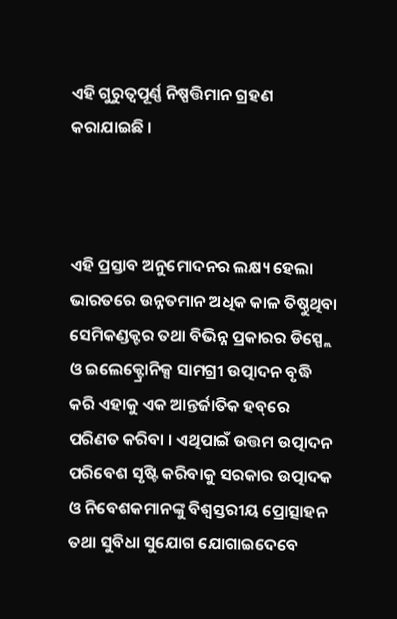ଏହି ଗୁରୁତ୍ୱପୂର୍ଣ୍ଣ ନିଷ୍ପତ୍ତିମାନ ଗ୍ରହଣ କରାଯାଇଛି ।



ଏହି ପ୍ରସ୍ତାବ ଅନୁମୋଦନର ଲକ୍ଷ୍ୟ ହେଲା ଭାରତରେ ଉନ୍ନତମାନ ଅଧିକ କାଳ ତିଷ୍ଠୁଥିବା ସେମିକଣ୍ଡକ୍ଟର ତଥା ବିଭିନ୍ନ ପ୍ରକାରର ଡିସ୍ପ୍ଲେ ଓ ଇଲେକ୍ଟ୍ରୋନିକ୍ସ ସାମଗ୍ରୀ ଉତ୍ପାଦନ ବୃଦ୍ଧି କରି ଏହାକୁ ଏକ ଆନ୍ତର୍ଜାତିକ ହବ୍‌ରେ ପରିଣତ କରିବା । ଏଥିପାଇଁ ଉତ୍ତମ ଉତ୍ପାଦନ ପରିବେଶ ସୃଷ୍ଟି କରିବାକୁ ସରକାର ଉତ୍ପାଦକ ଓ ନିବେଶକମାନଙ୍କୁ ବିଶ୍ୱସ୍ତରୀୟ ପ୍ରୋତ୍ସାହନ ତଥା ସୁବିଧା ସୁଯୋଗ ଯୋଗାଇଦେବେ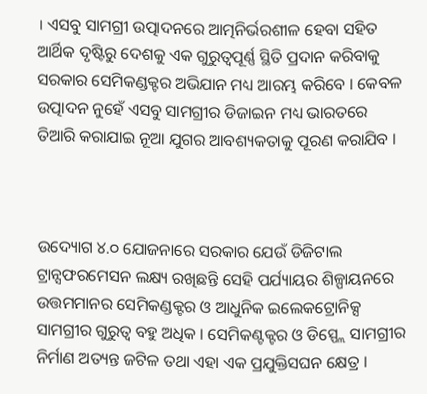। ଏସବୁ ସାମଗ୍ରୀ ଉତ୍ପାଦନରେ ଆତ୍ମନିର୍ଭରଶୀଳ ହେବା ସହିତ ଆର୍ଥିକ ଦୃଷ୍ଟିରୁ ଦେଶକୁ ଏକ ଗୁରୁତ୍ୱପୂର୍ଣ୍ଣ ସ୍ଥିତି ପ୍ରଦାନ କରିବାକୁ ସରକାର ସେମିକଣ୍ଡକ୍ଟର ଅଭିଯାନ ମଧ୍ୟ ଆରମ୍ଭ କରିବେ । କେବଳ ଉତ୍ପାଦନ ନୁହେଁ ଏସବୁ ସାମଗ୍ରୀର ଡିଜାଇନ ମଧ୍ୟ ଭାରତରେ ତିଆରି କରାଯାଇ ନୂଆ ଯୁଗର ଆବଶ୍ୟକତାକୁ ପୂରଣ କରାଯିବ ।



ଉଦ୍ୟୋଗ ୪.୦ ଯୋଜନାରେ ସରକାର ଯେଉଁ ଡିଜିଟାଲ ଟ୍ରାନ୍ସଫରମେସନ ଲକ୍ଷ୍ୟ ରଖିଛନ୍ତି ସେହି ପର୍ଯ୍ୟାୟର ଶିଳ୍ପାୟନରେ ଉତ୍ତମମାନର ସେମିକଣ୍ଡକ୍ଟର ଓ ଆଧୁନିକ ଇଲେକଟ୍ରୋନିକ୍ସ ସାମଗ୍ରୀର ଗୁରୁତ୍ୱ ବହୁ ଅଧିକ । ସେମିକଣ୍ଟକ୍ଟର ଓ ଡିସ୍ପ୍ଲେ ସାମଗ୍ରୀର ନିର୍ମାଣ ଅତ୍ୟନ୍ତ ଜଟିଳ ତଥା ଏହା ଏକ ପ୍ରଯୁକ୍ତିସଘନ କ୍ଷେତ୍ର ।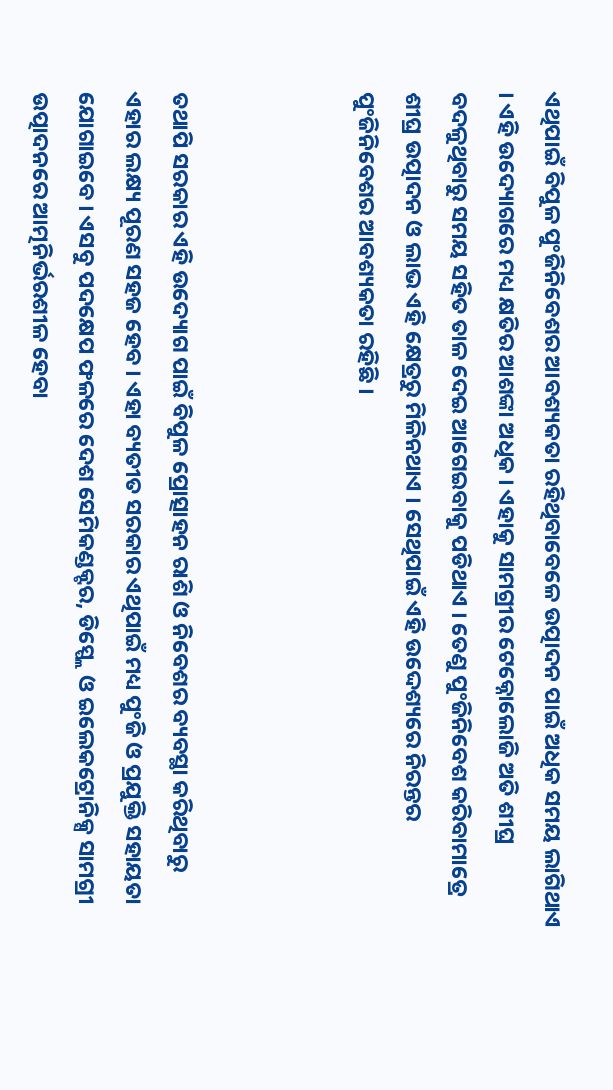ଏଥିପାଇଁ ବିପୁଳ ପୁଂଜିନିବେଶର ଆବଶ୍ୟକତା ରହିଥିବାବେଳେ ଉତ୍ପାଦନ ପାଇଁ ଅଧିକ ସମୟ ଲାଗିଥାଏ । ଏହି ଉଦ୍ୟୋଗରେ ମଧ୍ୟ କ୍ଷତିର ଆଶଙ୍କା ଅଧିକ । ଏହାକୁ ସାମଗ୍ରୀର ଟେକ୍ନୋଲୋଜି ଅତି ଶୀଘ୍ର ବଦଳୁଥିବାରୁ ସମୟ ସହିତ ତାଳ ଦେଇ ଆଗେଇବାକୁ ପଡିଥାଏ । ତେଣୁ ପୁଂଜିନିବେଶ କରିବାମାତ୍ରେ ଶୀଘ୍ର ଉତ୍ପାଦନ ଓ ଲାଭ ଏହି କ୍ଷେତ୍ରରୁ ମିଳିନଥାଏ । ସେଥିପାଇଁ ଏହି ଉଦ୍ଦେଶ୍ୟରେ ନିରନ୍ତର ପୁଂଜିନିବେଶର ଆବଶ୍ୟକତା ରହିଛି ।



ତଥାପି ସରକାର ଏହି ଉଦ୍ୟୋଗ ପାଇଁ ବିପୁଳ ପ୍ରୋତ୍ସାହନ ରାଶି ଓ ନିବେଶର ବ୍ୟବସ୍ଥା କରିଥିବାରୁ ଏହାର ଲକ୍ଷ୍ୟ ପୂରଣ ସହଜ ହେବ । ଏହା ବ୍ୟତୀତ ସରକାର ଏଥିପାଇଁ ମଧ୍ୟ ପୁଂଜି ଓ ପ୍ରଯୁକ୍ତି ସହାୟତା ଯୋଗାଇବେ । ଏସବୁ ପଦକ୍ଷେପ ଫଳରେ ଦେଶ ସେମିକଣ୍ଡକ୍ଟର, ଡିସ୍ପ୍ଲେ ଓ ଇଲେକଟ୍ରୋନିକ୍ସ ସାମଗ୍ରୀ ଉତ୍ପାଦନରେ ଆତ୍ମନିର୍ଭରଶୀଳ ହେବା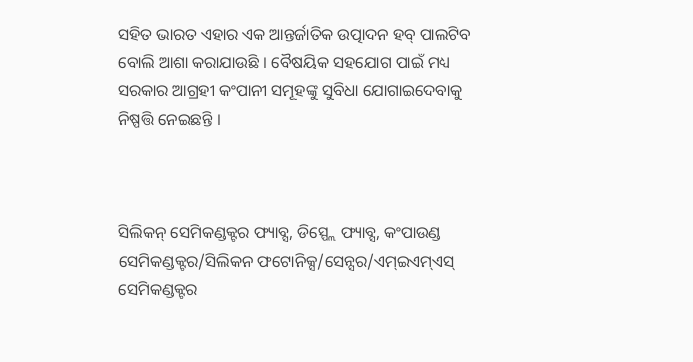ସହିତ ଭାରତ ଏହାର ଏକ ଆନ୍ତର୍ଜାତିକ ଉତ୍ପାଦନ ହବ୍ ପାଲଟିବ ବୋଲି ଆଶା କରାଯାଉଛି । ବୈଷୟିକ ସହଯୋଗ ପାଇଁ ମଧ୍ୟ ସରକାର ଆଗ୍ରହୀ କଂପାନୀ ସମୂହଙ୍କୁ ସୁବିଧା ଯୋଗାଇଦେବାକୁ ନିଷ୍ପତ୍ତି ନେଇଛନ୍ତି ।



ସିଲିକନ୍ ସେମିକଣ୍ଡକ୍ଟର ଫ୍ୟାବ୍ସ, ଡିସ୍ପ୍ଲେ ଫ୍ୟାବ୍ସ, କଂପାଉଣ୍ଡ ସେମିକଣ୍ଡକ୍ଟର/ସିଲିକନ ଫଟୋନିକ୍ସ/ସେନ୍ସର/ଏମ୍ଇଏମ୍ଏସ୍ ସେମିକଣ୍ଡକ୍ଟର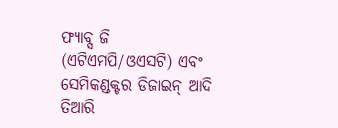ଫ୍ୟାବ୍ସ ଜି (ଏଟିଏମପି/ଓଏସଟି) ଏବଂ ସେମିକଣ୍ଡକ୍ଟର ଡିଜାଇନ୍ ଆଦି ତିଆରି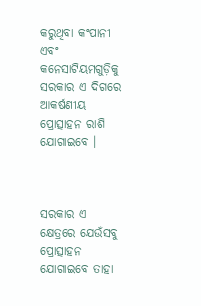କରୁଥିବା କଂପାନୀ ଏବଂ କନେସାଟିୟମଗୁଡ଼ିକୁ ସରକାର ଏ ଦିଗରେ ଆକର୍ଷଣୀୟ ପ୍ରୋତ୍ସାହନ ରାଶି ଯୋଗାଇବେ ।



ସରକାର ଏ କ୍ଷେତ୍ରରେ ଯେଉଁସବୁ ପ୍ରୋତ୍ସାହନ ଯୋଗାଇବେ ତାହା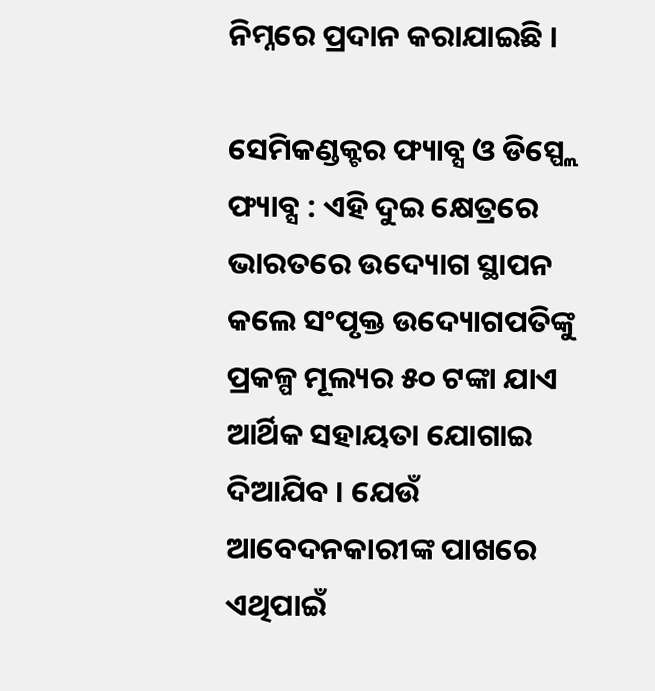ନିମ୍ନରେ ପ୍ରଦାନ କରାଯାଇଛି ।

ସେମିକଣ୍ଡକ୍ଟର ଫ୍ୟାବ୍ସ ଓ ଡିସ୍ପ୍ଲେ ଫ୍ୟାବ୍ସ : ଏହି ଦୁଇ କ୍ଷେତ୍ରରେ ଭାରତରେ ଉଦ୍ୟୋଗ ସ୍ଥାପନ କଲେ ସଂପୃକ୍ତ ଉଦ୍ୟୋଗପତିଙ୍କୁ ପ୍ରକଳ୍ପ ମୂଲ୍ୟର ୫୦ ଟଙ୍କା ଯାଏ ଆର୍ଥିକ ସହାୟତା ଯୋଗାଇ ଦିଆଯିବ । ଯେଉଁ ଆବେଦନକାରୀଙ୍କ ପାଖରେ ଏଥିପାଇଁ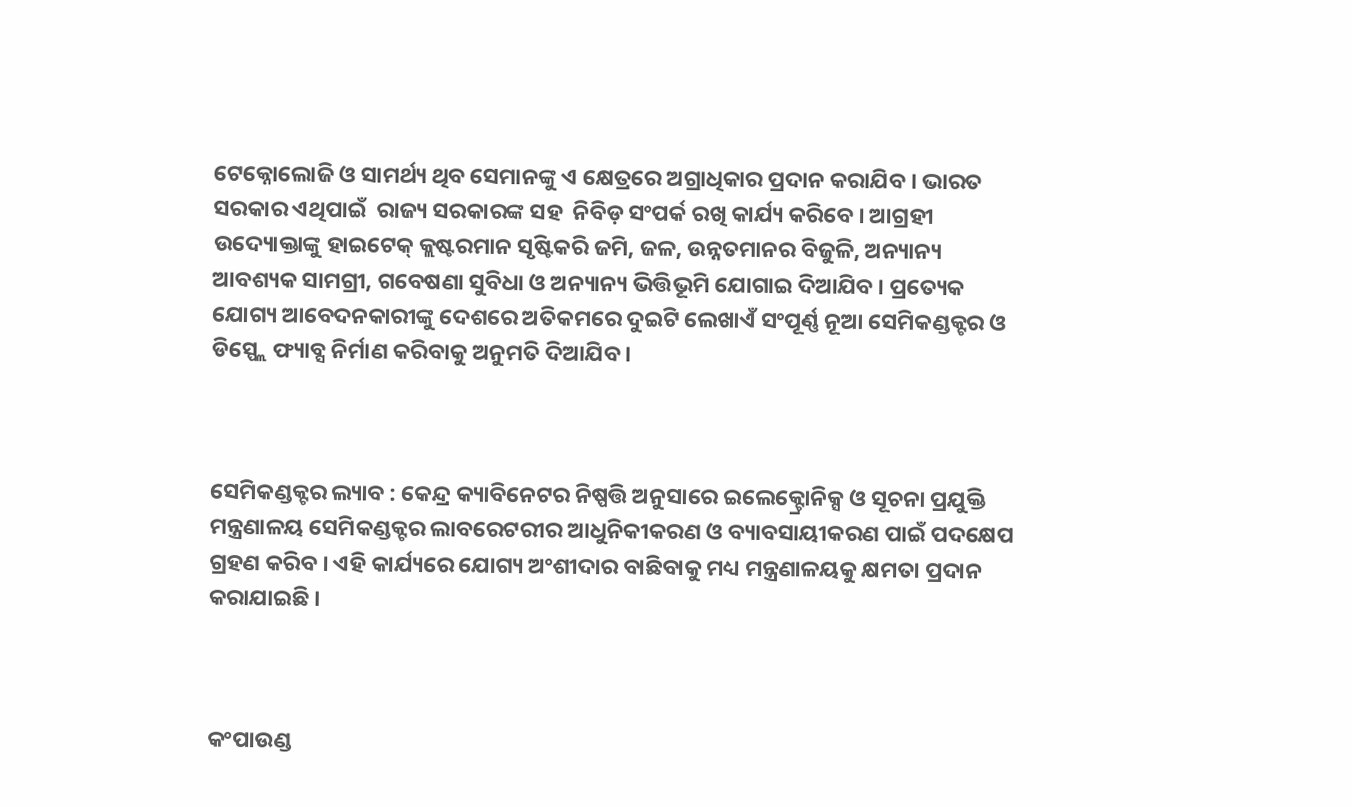ଟେକ୍ନୋଲୋଜି ଓ ସାମର୍ଥ୍ୟ ଥିବ ସେମାନଙ୍କୁ ଏ କ୍ଷେତ୍ରରେ ଅଗ୍ରାଧିକାର ପ୍ରଦାନ କରାଯିବ । ଭାରତ ସରକାର ଏଥିପାଇଁ  ରାଜ୍ୟ ସରକାରଙ୍କ ସହ  ନିବିଡ଼ ସଂପର୍କ ରଖି କାର୍ଯ୍ୟ କରିବେ । ଆଗ୍ରହୀ ଉଦ୍ୟୋକ୍ତାଙ୍କୁ ହାଇଟେକ୍ କ୍ଲଷ୍ଟରମାନ ସୃଷ୍ଟିକରି ଜମି, ଜଳ, ଉନ୍ନତମାନର ବିଜୁଳି, ଅନ୍ୟାନ୍ୟ ଆବଶ୍ୟକ ସାମଗ୍ରୀ, ଗବେଷଣା ସୁବିଧା ଓ ଅନ୍ୟାନ୍ୟ ଭିତ୍ତିଭୂମି ଯୋଗାଇ ଦିଆଯିବ । ପ୍ରତ୍ୟେକ ଯୋଗ୍ୟ ଆବେଦନକାରୀଙ୍କୁ ଦେଶରେ ଅତିକମରେ ଦୁଇଟି ଲେଖାଏଁ ସଂପୂର୍ଣ୍ଣ ନୂଆ ସେମିକଣ୍ଡକ୍ଟର ଓ ଡିସ୍ପ୍ଲେ ଫ୍ୟାବ୍ସ ନିର୍ମାଣ କରିବାକୁ ଅନୁମତି ଦିଆଯିବ ।



ସେମିକଣ୍ଡକ୍ଟର ଲ୍ୟାବ : କେନ୍ଦ୍ର କ୍ୟାବିନେଟର ନିଷ୍ପତ୍ତି ଅନୁସାରେ ଇଲେକ୍ଟ୍ରୋନିକ୍ସ ଓ ସୂଚନା ପ୍ରଯୁକ୍ତି ମନ୍ତ୍ରଣାଳୟ ସେମିକଣ୍ଡକ୍ଟର ଲାବରେଟରୀର ଆଧୁନିକୀକରଣ ଓ ବ୍ୟାବସାୟୀକରଣ ପାଇଁ ପଦକ୍ଷେପ ଗ୍ରହଣ କରିବ । ଏହି କାର୍ଯ୍ୟରେ ଯୋଗ୍ୟ ଅଂଶୀଦାର ବାଛିବାକୁ ମଧ୍ୟ ମନ୍ତ୍ରଣାଳୟକୁ କ୍ଷମତା ପ୍ରଦାନ କରାଯାଇଛି ।



କଂପାଉଣ୍ଡ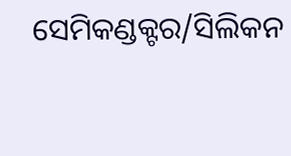ସେମିକଣ୍ଡକ୍ଟର/ସିଲିକନ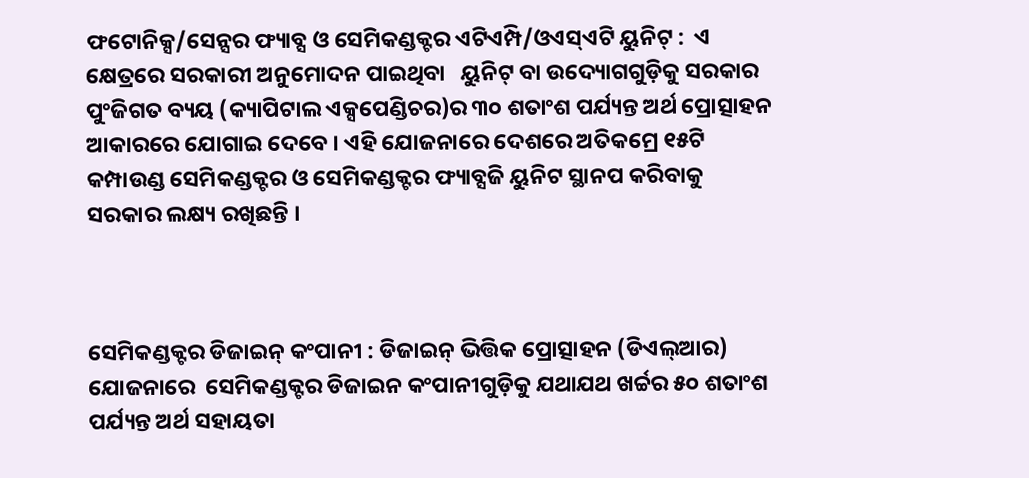ଫଟୋନିକ୍ସ/ସେନ୍ସର ଫ୍ୟାବ୍ସ ଓ ସେମିକଣ୍ଡକ୍ଟର ଏଟିଏମ୍ପି/ଓଏସ୍ଏଟି ୟୁନିଟ୍ :  ଏ କ୍ଷେତ୍ରରେ ସରକାରୀ ଅନୁମୋଦନ ପାଇଥିବା   ୟୁନିଟ୍ ବା ଉଦ୍ୟୋଗଗୁଡ଼ିକୁ ସରକାର ପୁଂଜିଗତ ବ୍ୟୟ (କ୍ୟାପିଟାଲ ଏକ୍ସପେଣ୍ଡିଚର)ର ୩୦ ଶତାଂଶ ପର୍ଯ୍ୟନ୍ତ ଅର୍ଥ ପ୍ରୋତ୍ସାହନ ଆକାରରେ ଯୋଗାଇ ଦେବେ । ଏହି ଯୋଜନାରେ ଦେଶରେ ଅତିକମ୍ରେ ୧୫ଟି କମ୍ପାଉଣ୍ଡ ସେମିକଣ୍ଡକ୍ଟର ଓ ସେମିକଣ୍ଡକ୍ଟର ଫ୍ୟାବ୍ସଜି ୟୁନିଟ ସ୍ଥାନପ କରିବାକୁ ସରକାର ଲକ୍ଷ୍ୟ ରଖିଛନ୍ତି ।



ସେମିକଣ୍ଡକ୍ଟର ଡିଜାଇନ୍ କଂପାନୀ : ଡିଜାଇନ୍ ଭିତ୍ତିକ ପ୍ରୋତ୍ସାହନ (ଡିଏଲ୍ଆର) ଯୋଜନାରେ  ସେମିକଣ୍ଡକ୍ଟର ଡିଜାଇନ କଂପାନୀଗୁଡ଼ିକୁ ଯଥାଯଥ ଖର୍ଚ୍ଚର ୫୦ ଶତାଂଶ ପର୍ଯ୍ୟନ୍ତ ଅର୍ଥ ସହାୟତା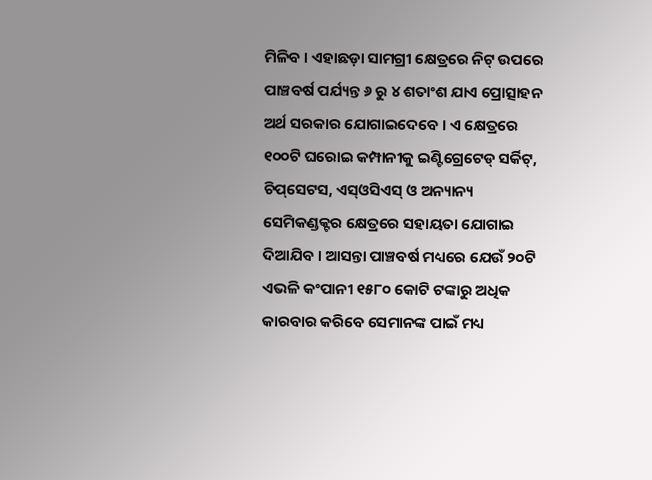ମିଳିବ । ଏହାଛଡ଼ା ସାମଗ୍ରୀ କ୍ଷେତ୍ରରେ ନିଟ୍ ଉପରେ ପାଞ୍ଚବର୍ଷ ପର୍ଯ୍ୟନ୍ତ ୬ ରୁ ୪ ଶତାଂଶ ଯାଏ ପ୍ରୋତ୍ସାହନ ଅର୍ଥ ସରକାର ଯୋଗାଇଦେବେ । ଏ କ୍ଷେତ୍ରରେ ୧୦୦ଟି ଘରୋଇ କମ୍ପାନୀକୁ ଇଣ୍ଟିଗ୍ରେଟେଡ୍ ସର୍କିଟ୍, ଚିପ୍‌ସେଟସ, ଏସ୍ଓସିଏସ୍ ଓ ଅନ୍ୟାନ୍ୟ ସେମିକଣ୍ଡକ୍ଟର କ୍ଷେତ୍ରରେ ସହାୟତା ଯୋଗାଇ ଦିଆଯିବ । ଆସନ୍ତା ପାଞ୍ଚବର୍ଷ ମଧ୍ୟରେ ଯେଉଁ ୨୦ଟି ଏଭଳି କଂପାନୀ ୧୫୮୦ କୋଟି ଟଙ୍କାରୁ ଅଧିକ କାରବାର କରିବେ ସେମାନଙ୍କ ପାଇଁ ମଧ୍ୟ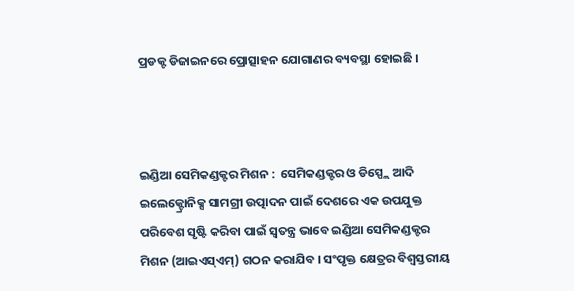ପ୍ରଡକ୍ଟ ଡିଜାଇନରେ ପ୍ରୋତ୍ସାହନ ଯୋଗାଣର ବ୍ୟବସ୍ଥା ହୋଇଛି ।



ଇଣ୍ଡିଆ ସେମିକଣ୍ଡକ୍ଟର ମିଶନ :  ସେମିକଣ୍ଡକ୍ଟର ଓ ଡିସ୍ପ୍ଲେ ଆଦି ଇଲେକ୍ଟ୍ରୋନିକ୍ସ ସାମଗ୍ରୀ ଉତ୍ପାଦନ ପାଇଁ ଦେଶରେ ଏକ ଉପଯୁକ୍ତ ପରିବେଶ ସୃଷ୍ଟି କରିବା ପାଇଁ ସ୍ୱତନ୍ତ୍ର ଭାବେ ଇଣ୍ଡିଆ ସେମିକଣ୍ଡକ୍ଟର ମିଶନ (ଆଇଏସ୍ଏମ୍) ଗଠନ କରାଯିବ । ସଂପୃକ୍ତ କ୍ଷେତ୍ରର ବିଶ୍ୱସ୍ତରୀୟ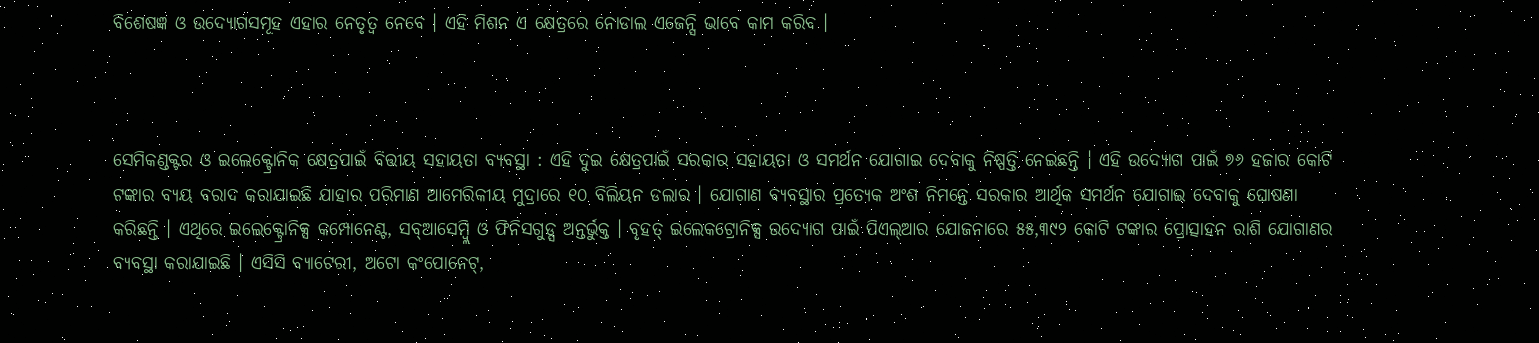ବିଶେଷଜ୍ଞ ଓ ଉଦ୍ୟୋଗସମୂହ ଏହାର ନେତୃତ୍ୱ ନେବେ । ଏହି ମିଶନ ଏ କ୍ଷେତ୍ରରେ ନୋଡାଲ ଏଜେନ୍ସି ଭାବେ କାମ କରିବ ।



ସେମିକଣ୍ଡକ୍ଟର ଓ ଇଲେକ୍ଟ୍ରୋନିକ କ୍ଷେତ୍ରପାଇଁ ବିତ୍ତୀୟ ସହାୟତା ବ୍ୟବସ୍ଥା : ଏହି ଦୁଇ କ୍ଷେତ୍ରପାଇଁ ସରକାର ସହାୟତା ଓ ସମର୍ଥନ ଯୋଗାଇ ଦେବାକୁ ନିଷ୍ପତ୍ତି ନେଇଛନ୍ତି । ଏହି ଉଦ୍ୟୋଗ ପାଇଁ ୭୬ ହଜାର କୋଟି ଟଙ୍କାର ବ୍ୟୟ ବରାଦ କରାଯାଇଛି ଯାହାର ପରିମାଣ ଆମେରିକୀୟ ମୁଦ୍ରାରେ ୧୦ ବିଲିୟନ ଡଲାର । ଯୋଗାଣ ବ୍ୟବସ୍ଥାର ପ୍ରତ୍ୟେକ ଅଂଶ ନିମନ୍ତେ ସରକାର ଆର୍ଥିକ ସମର୍ଥନ ଯୋଗାଇ ଦେବାକୁ ଘୋଷଣା କରିଛନ୍ତି । ଏଥିରେ ଇଲେକ୍ଟ୍ରୋନିକ୍ସ କମ୍ପୋନେଣ୍ଟ, ସବ୍ଆସେମ୍ବ୍ଲି ଓ ଫିନିସଗୁଡ୍ସ ଅନ୍ତର୍ଭୁକ୍ତ । ବୃହତ୍ ଇଲେକଟ୍ରୋନିକ୍ସ ଉଦ୍ୟୋଗ ପାଇଁ ପିଏଲ୍ଆର ଯୋଜନାରେ ୫୫,୩୯୨ କୋଟି ଟଙ୍କାର ପ୍ରୋତ୍ସାହନ ରାଶି ଯୋଗାଣର ବ୍ୟବସ୍ଥା କରାଯାଇଛି । ଏସିସି ବ୍ୟାଟେରୀ, ଅଟୋ କଂପୋନେଟ୍,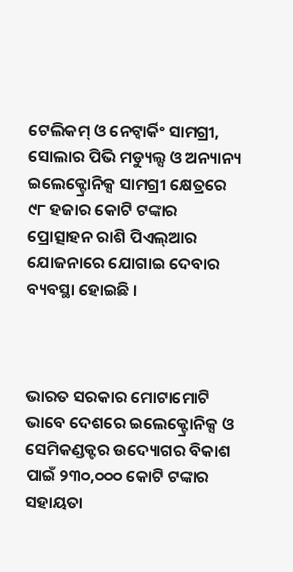ଟେଲିକମ୍ ଓ ନେଟ୍ୱାର୍କିଂ ସାମଗ୍ରୀ, ସୋଲାର ପିଭି ମଡ୍ୟୁଲ୍ସ ଓ ଅନ୍ୟାନ୍ୟ ଇଲେକ୍ଟ୍ରୋନିକ୍ସ ସାମଗ୍ରୀ କ୍ଷେତ୍ରରେ ୯୮ ହଜାର କୋଟି ଟଙ୍କାର ପ୍ରୋତ୍ସାହନ ରାଶି ପିଏଲ୍ଆର ଯୋଜନାରେ ଯୋଗାଇ ଦେବାର ବ୍ୟବସ୍ଥା ହୋଇଛି ।



ଭାରତ ସରକାର ମୋଟାମୋଟି ଭାବେ ଦେଶରେ ଇଲେକ୍ଟ୍ରୋନିକ୍ସ ଓ ସେମିକଣ୍ଡକ୍ଟର ଉଦ୍ୟୋଗର ବିକାଶ ପାଇଁ ୨୩୦,୦୦୦ କୋଟି ଟଙ୍କାର ସହାୟତା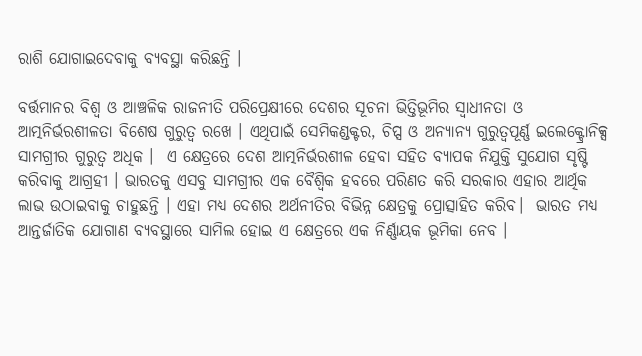ରାଶି ଯୋଗାଇଦେବାକୁ ବ୍ୟବସ୍ଥା କରିଛନ୍ତି ।

ବର୍ତ୍ତମାନର ବିଶ୍ୱ ଓ ଆଞ୍ଚଳିକ ରାଜନୀତି ପରିପ୍ରେକ୍ଷୀରେ ଦେଶର ସୂଚନା ଭିତ୍ତିଭୂମିର ସ୍ୱାଧୀନତା ଓ ଆତ୍ମନିର୍ଭରଶୀଳତା ବିଶେଷ ଗୁରୁତ୍ୱ ରଖେ । ଏଥିପାଇଁ ସେମିକଣ୍ଡକ୍ଟର, ଚିପ୍ସ ଓ ଅନ୍ୟାନ୍ୟ ଗୁରୁତ୍ୱପୂର୍ଣ୍ଣ ଇଲେକ୍ଟ୍ରୋନିକ୍ସ ସାମଗ୍ରୀର ଗୁରୁତ୍ୱ ଅଧିକ ।  ଏ କ୍ଷେତ୍ରରେ ଦେଶ ଆତ୍ମନିର୍ଭରଶୀଳ ହେବା ସହିତ ବ୍ୟାପକ ନିଯୁକ୍ତି ସୁଯୋଗ ସୃଷ୍ଟି କରିବାକୁ ଆଗ୍ରହୀ । ଭାରତକୁ ଏସବୁ ସାମଗ୍ରୀର ଏକ ବୈଶ୍ୱିକ ହବରେ ପରିଣତ କରି ସରକାର ଏହାର ଆର୍ଥିକ ଲାଭ ଉଠାଇବାକୁ ଚାହୁଛନ୍ତି । ଏହା ମଧ୍ୟ ଦେଶର ଅର୍ଥନୀତିର ବିଭିନ୍ନ କ୍ଷେତ୍ରକୁ ପ୍ରୋତ୍ସାହିତ କରିବ।  ଭାରତ ମଧ୍ୟ ଆନ୍ତର୍ଜାତିକ ଯୋଗାଣ ବ୍ୟବସ୍ଥାରେ ସାମିଲ ହୋଇ ଏ କ୍ଷେତ୍ରରେ ଏକ ନିର୍ଣ୍ଣାୟକ ଭୂମିକା ନେବ ।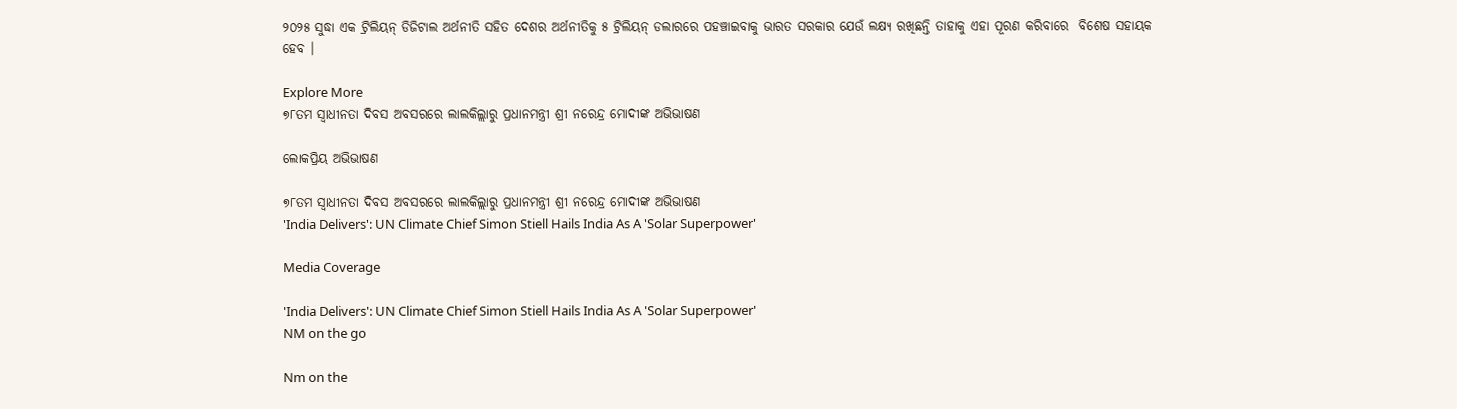୨୦୨୫ ସୁଦ୍ଧା ଏକ ଟ୍ରିଲିୟନ୍ ଡିଜିଟାଲ ଅର୍ଥନୀତି ସହିତ ଦେଶର ଅର୍ଥନୀତିକୁ ୫ ଟ୍ରିଲିୟନ୍ ଡଲାରରେ ପହଞ୍ଚାଇବାକୁ ଭାରତ ସରକାର ଯେଉଁ ଲକ୍ଷ୍ୟ ରଖିଛନ୍ତି ତାହାକୁ ଏହା ପୂରଣ କରିବାରେ  ବିଶେଷ ସହାୟକ ହେବ ।

Explore More
୭୮ତମ ସ୍ୱାଧୀନତା ଦିବସ ଅବସରରେ ଲାଲକିଲ୍ଲାରୁ ପ୍ରଧାନମନ୍ତ୍ରୀ ଶ୍ରୀ ନରେନ୍ଦ୍ର ମୋଦୀଙ୍କ ଅଭିଭାଷଣ

ଲୋକପ୍ରିୟ ଅଭିଭାଷଣ

୭୮ତମ ସ୍ୱାଧୀନତା ଦିବସ ଅବସରରେ ଲାଲକିଲ୍ଲାରୁ ପ୍ରଧାନମନ୍ତ୍ରୀ ଶ୍ରୀ ନରେନ୍ଦ୍ର ମୋଦୀଙ୍କ ଅଭିଭାଷଣ
'India Delivers': UN Climate Chief Simon Stiell Hails India As A 'Solar Superpower'

Media Coverage

'India Delivers': UN Climate Chief Simon Stiell Hails India As A 'Solar Superpower'
NM on the go

Nm on the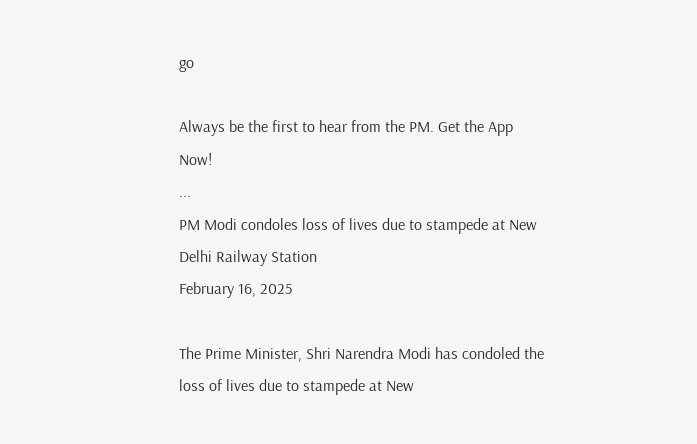go

Always be the first to hear from the PM. Get the App Now!
...
PM Modi condoles loss of lives due to stampede at New Delhi Railway Station
February 16, 2025

The Prime Minister, Shri Narendra Modi has condoled the loss of lives due to stampede at New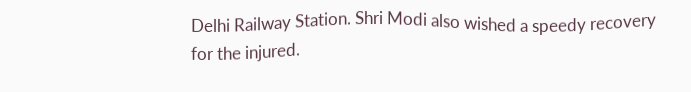Delhi Railway Station. Shri Modi also wished a speedy recovery for the injured.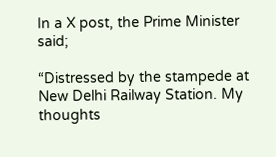In a X post, the Prime Minister said;

“Distressed by the stampede at New Delhi Railway Station. My thoughts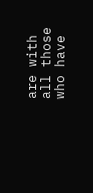are with all those who have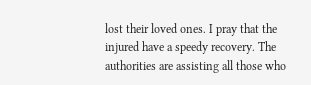lost their loved ones. I pray that the injured have a speedy recovery. The authorities are assisting all those who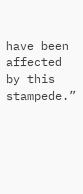have been affected by this stampede.”